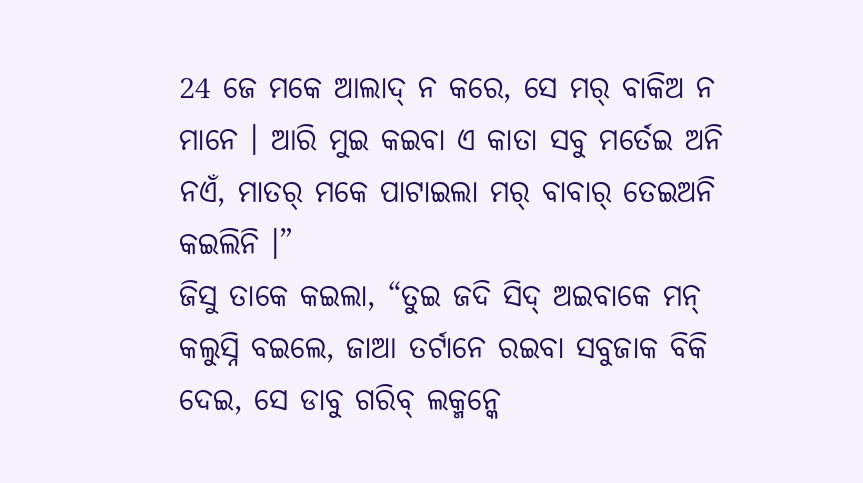24 ଜେ ମକେ ଆଲାଦ୍ ନ କରେ, ସେ ମର୍ ବାକିଅ ନ ମାନେ । ଆରି ମୁଇ କଇବା ଏ କାତା ସବୁ ମର୍ତେଇ ଅନି ନଏଁ, ମାତର୍ ମକେ ପାଟାଇଲା ମର୍ ବାବାର୍ ତେଇଅନି କଇଲିନି ।”
ଜିସୁ ତାକେ କଇଲା, “ତୁଇ ଜଦି ସିଦ୍ ଅଇବାକେ ମନ୍ କଲୁସ୍ନି ବଇଲେ, ଜାଆ ତର୍ଟାନେ ରଇବା ସବୁଜାକ ବିକି ଦେଇ, ସେ ଡାବୁ ଗରିବ୍ ଲକ୍ମନ୍କେ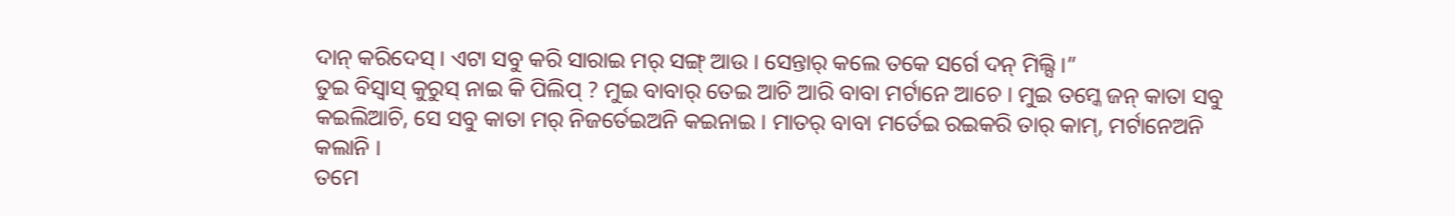ଦାନ୍ କରିଦେସ୍ । ଏଟା ସବୁ କରି ସାରାଇ ମର୍ ସଙ୍ଗ୍ ଆଉ । ସେନ୍ତାର୍ କଲେ ତକେ ସର୍ଗେ ଦନ୍ ମିଲ୍ସି ।”
ତୁଇ ବିସ୍ବାସ୍ କୁରୁସ୍ ନାଇ କି ପିଲିପ୍ ? ମୁଇ ବାବାର୍ ତେଇ ଆଚି ଆରି ବାବା ମର୍ଟାନେ ଆଚେ । ମୁଇ ତମ୍କେ ଜନ୍ କାତା ସବୁ କଇଲିଆଚି, ସେ ସବୁ କାତା ମର୍ ନିଜର୍ତେଇଅନି କଇନାଇ । ମାତର୍ ବାବା ମର୍ତେଇ ରଇକରି ତାର୍ କାମ୍, ମର୍ଟାନେଅନି କଲାନି ।
ତମେ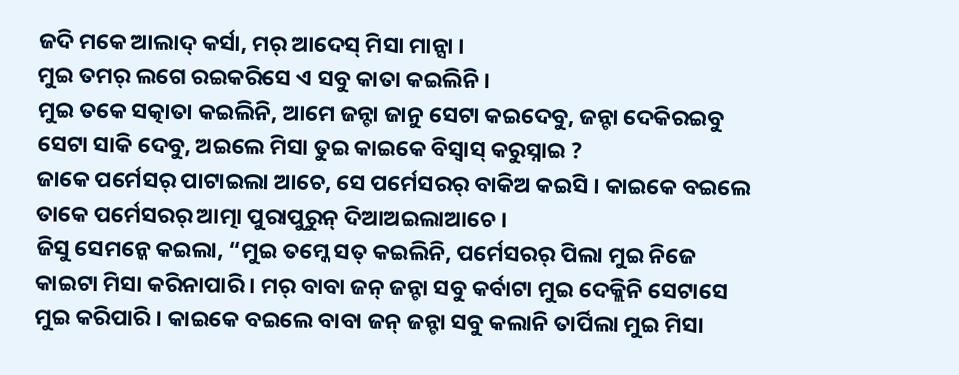ଜଦି ମକେ ଆଲାଦ୍ କର୍ସା, ମର୍ ଆଦେସ୍ ମିସା ମାନ୍ସା ।
ମୁଇ ତମର୍ ଲଗେ ରଇକରିସେ ଏ ସବୁ କାତା କଇଲିନି ।
ମୁଇ ତକେ ସତ୍କାତା କଇଲିନି, ଆମେ ଜନ୍ଟା ଜାନୁ ସେଟା କଇଦେବୁ, ଜନ୍ଟା ଦେକିରଇବୁ ସେଟା ସାକି ଦେବୁ, ଅଇଲେ ମିସା ତୁଇ କାଇକେ ବିସ୍ବାସ୍ କରୁସ୍ନାଇ ?
ଜାକେ ପର୍ମେସର୍ ପାଟାଇଲା ଆଚେ, ସେ ପର୍ମେସରର୍ ବାକିଅ କଇସି । କାଇକେ ବଇଲେ ତାକେ ପର୍ମେସରର୍ ଆତ୍ମା ପୁରାପୁରୁନ୍ ଦିଆଅଇଲାଆଚେ ।
ଜିସୁ ସେମନ୍କେ କଇଲା, “ମୁଇ ତମ୍କେ ସତ୍ କଇଲିନି, ପର୍ମେସରର୍ ପିଲା ମୁଇ ନିଜେ କାଇଟା ମିସା କରିନାପାରି । ମର୍ ବାବା ଜନ୍ ଜନ୍ଟା ସବୁ କର୍ବାଟା ମୁଇ ଦେକ୍ଲିନି ସେଟାସେ ମୁଇ କରିପାରି । କାଇକେ ବଇଲେ ବାବା ଜନ୍ ଜନ୍ଟା ସବୁ କଲାନି ତାର୍ପିଲା ମୁଇ ମିସା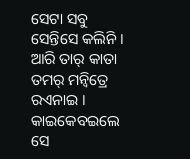ସେଟା ସବୁ ସେନ୍ତିସେ କଲିନି ।
ଆରି ତାର୍ କାତା ତମର୍ ମନ୍ବିତ୍ରେ ରଏନାଇ । କାଇକେବଇଲେ ସେ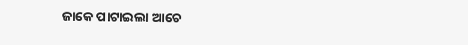ଜାକେ ପାଟାଇଲା ଆଚେ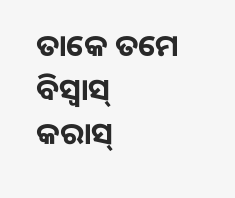ତାକେ ତମେ ବିସ୍ବାସ୍ କରାସ୍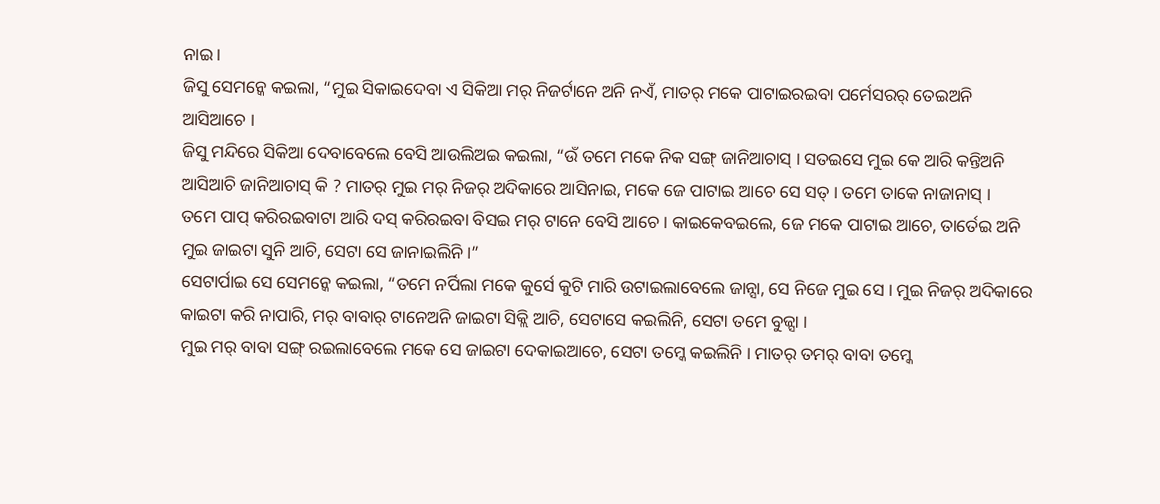ନାଇ ।
ଜିସୁ ସେମନ୍କେ କଇଲା, “ମୁଇ ସିକାଇଦେବା ଏ ସିକିଆ ମର୍ ନିଜର୍ଟାନେ ଅନି ନଏଁ, ମାତର୍ ମକେ ପାଟାଇରଇବା ପର୍ମେସରର୍ ତେଇଅନି ଆସିଆଚେ ।
ଜିସୁ ମନ୍ଦିରେ ସିକିଆ ଦେବାବେଲେ ବେସି ଆଉଲିଅଇ କଇଲା, “ଉଁ ତମେ ମକେ ନିକ ସଙ୍ଗ୍ ଜାନିଆଚାସ୍ । ସତଇସେ ମୁଇ କେ ଆରି କନ୍ତିଅନି ଆସିଆଚି ଜାନିଆଚାସ୍ କି ? ମାତର୍ ମୁଇ ମର୍ ନିଜର୍ ଅଦିକାରେ ଆସିନାଇ, ମକେ ଜେ ପାଟାଇ ଆଚେ ସେ ସତ୍ । ତମେ ତାକେ ନାଜାନାସ୍ ।
ତମେ ପାପ୍ କରିରଇବାଟା ଆରି ଦସ୍ କରିରଇବା ବିସଇ ମର୍ ଟାନେ ବେସି ଆଚେ । କାଇକେବଇଲେ, ଜେ ମକେ ପାଟାଇ ଆଚେ, ତାର୍ତେଇ ଅନି ମୁଇ ଜାଇଟା ସୁନି ଆଚି, ସେଟା ସେ ଜାନାଇଲିନି ।”
ସେଟାର୍ପାଇ ସେ ସେମନ୍କେ କଇଲା, “ତମେ ନର୍ପିଲା ମକେ କୁର୍ସେ କୁଟି ମାରି ଉଟାଇଲାବେଲେ ଜାନ୍ସା, ସେ ନିଜେ ମୁଇ ସେ । ମୁଇ ନିଜର୍ ଅଦିକାରେ କାଇଟା କରି ନାପାରି, ମର୍ ବାବାର୍ ଟାନେଅନି ଜାଇଟା ସିକ୍ଲି ଆଚି, ସେଟାସେ କଇଲିନି, ସେଟା ତମେ ବୁଜ୍ସା ।
ମୁଇ ମର୍ ବାବା ସଙ୍ଗ୍ ରଇଲାବେଲେ ମକେ ସେ ଜାଇଟା ଦେକାଇଆଚେ, ସେଟା ତମ୍କେ କଇଲିନି । ମାତର୍ ତମର୍ ବାବା ତମ୍କେ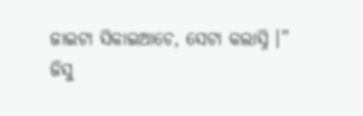ଜାଇଟା ସିକାଇଆଚେ, ସେଟା କଲାସ୍ନି ।”
ଜିସୁ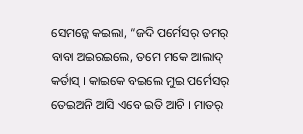ସେମନ୍କେ କଇଲା, “ଜଦି ପର୍ମେସର୍ ତମର୍ ବାବା ଅଇରଇଲେ, ତମେ ମକେ ଆଲାଦ୍ କର୍ତାସ୍ । କାଇକେ ବଇଲେ ମୁଇ ପର୍ମେସର୍ ତେଇଅନି ଆସି ଏବେ ଇତି ଆଚି । ମାତର୍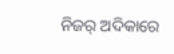ନିଜର୍ ଅଦିକାରେ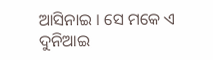ଆସିନାଇ । ସେ ମକେ ଏ ଦୁନିଆଇ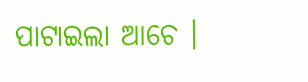ପାଟାଇଲା ଆଚେ ।